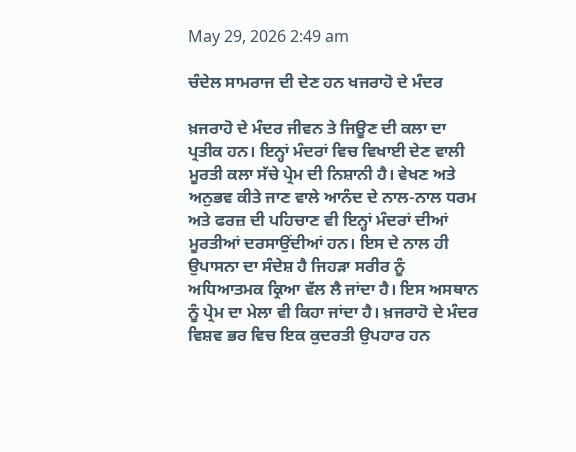May 29, 2026 2:49 am

ਚੰਦੇਲ ਸਾਮਰਾਜ ਦੀ ਦੇਣ ਹਨ ਖਜਰਾਹੋ ਦੇ ਮੰਦਰ

ਖ਼ਜਰਾਹੋ ਦੇ ਮੰਦਰ ਜੀਵਨ ਤੇ ਜਿਊਣ ਦੀ ਕਲਾ ਦਾ ਪ੍ਰਤੀਕ ਹਨ। ਇਨ੍ਹਾਂ ਮੰਦਰਾਂ ਵਿਚ ਵਿਖਾਈ ਦੇਣ ਵਾਲੀ ਮੂਰਤੀ ਕਲਾ ਸੱਚੇ ਪ੍ਰੇਮ ਦੀ ਨਿਸ਼ਾਨੀ ਹੈ। ਵੇਖਣ ਅਤੇ ਅਨੁਭਵ ਕੀਤੇ ਜਾਣ ਵਾਲੇ ਆਨੰਦ ਦੇ ਨਾਲ-ਨਾਲ ਧਰਮ ਅਤੇ ਫਰਜ਼ ਦੀ ਪਹਿਚਾਣ ਵੀ ਇਨ੍ਹਾਂ ਮੰਦਰਾਂ ਦੀਆਂ ਮੂਰਤੀਆਂ ਦਰਸਾਉਂਦੀਆਂ ਹਨ। ਇਸ ਦੇ ਨਾਲ ਹੀ ਉਪਾਸਨਾ ਦਾ ਸੰਦੇਸ਼ ਹੈ ਜਿਹੜਾ ਸਰੀਰ ਨੂੰ ਅਧਿਆਤਮਕ ਕ੍ਰਿਆ ਵੱਲ ਲੈ ਜਾਂਦਾ ਹੈ। ਇਸ ਅਸਥਾਨ ਨੂੰ ਪ੍ਰੇਮ ਦਾ ਮੇਲਾ ਵੀ ਕਿਹਾ ਜਾਂਦਾ ਹੈ। ਖ਼ਜਰਾਹੋ ਦੇ ਮੰਦਰ ਵਿਸ਼ਵ ਭਰ ਵਿਚ ਇਕ ਕੁਦਰਤੀ ਉਪਹਾਰ ਹਨ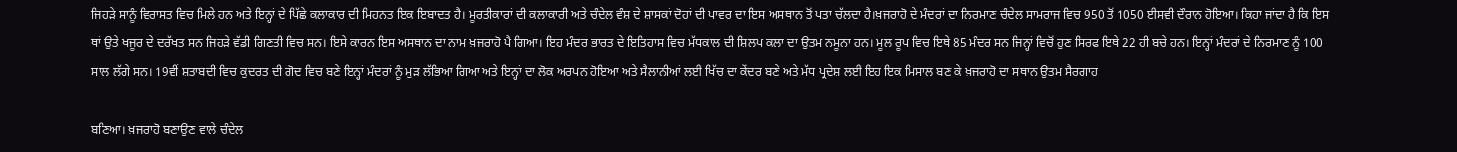ਜਿਹੜੇ ਸਾਨੂੰ ਵਿਰਾਸਤ ਵਿਚ ਮਿਲੇ ਹਨ ਅਤੇ ਇਨ੍ਹਾਂ ਦੇ ਪਿੱਛੇ ਕਲਾਕਾਰ ਦੀ ਮਿਹਨਤ ਇਕ ਇਬਾਦਤ ਹੈ। ਮੂਰਤੀਕਾਰਾਂ ਦੀ ਕਲਾਕਾਰੀ ਅਤੇ ਚੰਦੇਲ ਵੰਸ਼ ਦੇ ਸ਼ਾਸਕਾਂ ਦੋਹਾਂ ਦੀ ਪਾਵਰ ਦਾ ਇਸ ਅਸਥਾਨ ਤੋਂ ਪਤਾ ਚੱਲਦਾ ਹੈ।ਖ਼ਜਰਾਹੋ ਦੇ ਮੰਦਰਾਂ ਦਾ ਨਿਰਮਾਣ ਚੰਦੇਲ ਸਾਮਰਾਜ ਵਿਚ 950 ਤੋਂ 1050 ਈਸਵੀ ਦੌਰਾਨ ਹੋਇਆ। ਕਿਹਾ ਜਾਂਦਾ ਹੈ ਕਿ ਇਸ ਥਾਂ ਉਤੇ ਖਜੂਰ ਦੇ ਦਰੱਖਤ ਸਨ ਜਿਹੜੇ ਵੱਡੀ ਗਿਣਤੀ ਵਿਚ ਸਨ। ਇਸੇ ਕਾਰਨ ਇਸ ਅਸਥਾਨ ਦਾ ਨਾਮ ਖ਼ਜਰਾਹੋ ਪੈ ਗਿਆ। ਇਹ ਮੰਦਰ ਭਾਰਤ ਦੇ ਇਤਿਹਾਸ ਵਿਚ ਮੱਧਕਾਲ ਦੀ ਸ਼ਿਲਪ ਕਲਾ ਦਾ ਉਤਮ ਨਮੂਨਾ ਹਨ। ਮੂਲ ਰੂਪ ਵਿਚ ਇਥੇ 85 ਮੰਦਰ ਸਨ ਜਿਨ੍ਹਾਂ ਵਿਚੋਂ ਹੁਣ ਸਿਰਫ ਇਥੇ 22 ਹੀ ਬਚੇ ਹਨ। ਇਨ੍ਹਾਂ ਮੰਦਰਾਂ ਦੇ ਨਿਰਮਾਣ ਨੂੰ 100 ਸਾਲ ਲੱਗੇ ਸਨ। 19ਵੀਂ ਸ਼ਤਾਬਦੀ ਵਿਚ ਕੁਦਰਤ ਦੀ ਗੋਦ ਵਿਚ ਬਣੇ ਇਨ੍ਹਾਂ ਮੰਦਰਾਂ ਨੂੰ ਮੁੜ ਲੱਭਿਆ ਗਿਆ ਅਤੇ ਇਨ੍ਹਾਂ ਦਾ ਲੋਕ ਅਰਪਨ ਹੋਇਆ ਅਤੇ ਸੈਲਾਨੀਆਂ ਲਈ ਖਿੱਚ ਦਾ ਕੇਂਦਰ ਬਣੇ ਅਤੇ ਮੱਧ ਪ੍ਰਦੇਸ਼ ਲਈ ਇਹ ਇਕ ਮਿਸਾਲ ਬਣ ਕੇ ਖ਼ਜਰਾਹੋ ਦਾ ਸਥਾਨ ਉਤਮ ਸੈਰਗਾਹ

ਬਣਿਆ। ਖ਼ਜਰਾਹੋ ਬਣਾਉਣ ਵਾਲੇ ਚੰਦੇਲ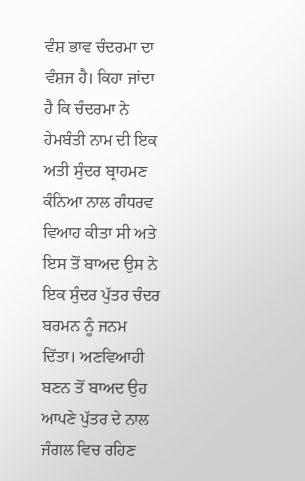ਵੰਸ਼ ਭਾਵ ਚੰਦਰਮਾ ਦਾ ਵੰਸ਼ਜ ਹੈ। ਕਿਹਾ ਜਾਂਦਾ ਹੈ ਕਿ ਚੰਦਰਮਾ ਨੇ ਹੇਮਬੰਤੀ ਨਾਮ ਦੀ ਇਕ ਅਤੀ ਸੁੰਦਰ ਬ੍ਰਾਹਮਣ ਕੰਨਿਆ ਨਾਲ ਗੰਧਰਵ ਵਿਆਹ ਕੀਤਾ ਸੀ ਅਤੇ ਇਸ ਤੋਂ ਬਾਅਦ ਉਸ ਨੇ ਇਕ ਸੁੰਦਰ ਪੁੱਤਰ ਚੰਦਰ ਬਰਮਨ ਨੂੰ ਜਨਮ ਦਿੱਤਾ। ਅਣਵਿਆਹੀ ਬਣਨ ਤੋਂ ਬਾਅਦ ਉਹ ਆਪਣੇ ਪੁੱਤਰ ਦੇ ਨਾਲ ਜੰਗਲ ਵਿਚ ਰਹਿਣ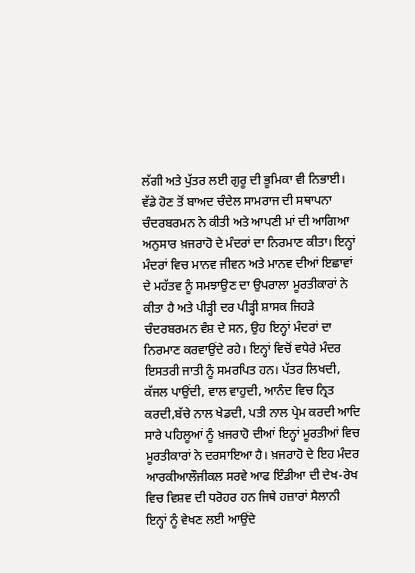ਲੱਗੀ ਅਤੇ ਪੁੱਤਰ ਲਈ ਗੁਰੂ ਦੀ ਭੂਮਿਕਾ ਵੀ ਨਿਭਾਈ। ਵੱਡੇ ਹੋਣ ਤੋਂ ਬਾਅਦ ਚੰਦੇਲ ਸਾਮਰਾਜ ਦੀ ਸਥਾਪਨਾ ਚੰਦਰਬਰਮਨ ਨੇ ਕੀਤੀ ਅਤੇ ਆਪਣੀ ਮਾਂ ਦੀ ਆਗਿਆ ਅਨੁਸਾਰ ਖ਼ਜਰਾਹੋ ਦੇ ਮੰਦਰਾਂ ਦਾ ਨਿਰਮਾਣ ਕੀਤਾ। ਇਨ੍ਹਾਂ ਮੰਦਰਾਂ ਵਿਚ ਮਾਨਵ ਜੀਵਨ ਅਤੇ ਮਾਨਵ ਦੀਆਂ ਇਛਾਵਾਂ ਦੇ ਮਹੱਤਵ ਨੂੰ ਸਮਝਾਉਣ ਦਾ ਉਪਰਾਲਾ ਮੂਰਤੀਕਾਰਾਂ ਨੇ ਕੀਤਾ ਹੈ ਅਤੇ ਪੀੜ੍ਹੀ ਦਰ ਪੀੜ੍ਹੀ ਸ਼ਾਸਕ ਜਿਹੜੇ ਚੰਦਰਬਰਮਨ ਵੰਸ਼ ਦੇ ਸਨ, ਉਹ ਇਨ੍ਹਾਂ ਮੰਦਰਾਂ ਦਾ ਨਿਰਮਾਣ ਕਰਵਾਉਂਦੇ ਰਹੇ। ਇਨ੍ਹਾਂ ਵਿਚੋਂ ਵਧੇਰੇ ਮੰਦਰ ਇਸਤਰੀ ਜਾਤੀ ਨੂੰ ਸਮਰਪਿਤ ਹਨ। ਪੱਤਰ ਲਿਖਦੀ, ਕੱਜਲ ਪਾਉਂਦੀ, ਵਾਲ ਵਾਹੁਦੀ, ਆਨੰਦ ਵਿਚ ਨ੍ਰਿਤ ਕਰਦੀ,ਬੱਚੇ ਨਾਲ ਖੇਡਦੀ, ਪਤੀ ਨਾਲ ਪ੍ਰੇਮ ਕਰਦੀ ਆਦਿ ਸਾਰੇ ਪਹਿਲੂਆਂ ਨੂੰ ਖ਼ਜਰਾਹੋ ਦੀਆਂ ਇਨ੍ਹਾਂ ਮੂਰਤੀਆਂ ਵਿਚ ਮੂਰਤੀਕਾਰਾਂ ਨੇ ਦਰਸਾਇਆ ਹੈ। ਖ਼ਜਰਾਹੋ ਦੇ ਇਹ ਮੰਦਰ ਆਰਕੀਆਲੌਜੀਕਲ ਸਰਵੇ ਆਫ ਇੰਡੀਆ ਦੀ ਦੇਖ-ਰੇਖ ਵਿਚ ਵਿਸ਼ਵ ਦੀ ਧਰੋਹਰ ਹਨ ਜਿਥੇ ਹਜ਼ਾਰਾਂ ਸੈਲਾਨੀ ਇਨ੍ਹਾਂ ਨੂੰ ਵੇਖਣ ਲਈ ਆਉਂਦੇ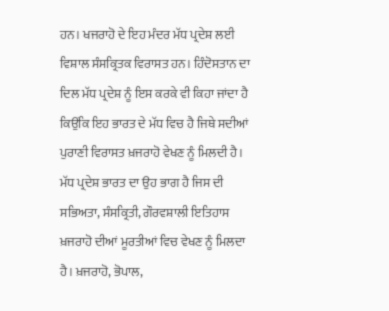ਹਨ। ਖਜਰਾਹੋ ਦੇ ਇਹ ਮੰਦਰ ਮੱਧ ਪ੍ਰਦੇਸ਼ ਲਈ ਵਿਸ਼ਾਲ ਸੰਸਕ੍ਰਿਤਕ ਵਿਰਾਸਤ ਹਨ। ਹਿੰਦੋਸਤਾਨ ਦਾ ਦਿਲ ਮੱਧ ਪ੍ਰਦੇਸ਼ ਨੂੰ ਇਸ ਕਰਕੇ ਵੀ ਕਿਹਾ ਜਾਂਦਾ ਹੈ ਕਿਉਂਕਿ ਇਹ ਭਾਰਤ ਦੇ ਮੱਧ ਵਿਚ ਹੈ ਜਿਥੇ ਸਦੀਆਂ ਪੁਰਾਣੀ ਵਿਰਾਸਤ ਖ਼ਜਰਾਹੋ ਵੇਖਣ ਨੂੰ ਮਿਲਦੀ ਹੈ। ਮੱਧ ਪ੍ਰਦੇਸ਼ ਭਾਰਤ ਦਾ ਉਹ ਭਾਗ ਹੈ ਜਿਸ ਦੀ ਸਭਿਅਤਾ, ਸੰਸਕ੍ਰਿਤੀ, ਗੌਰਵਸ਼ਾਲੀ ਇਤਿਹਾਸ ਖ਼ਜਰਾਹੋ ਦੀਆਂ ਮੂਰਤੀਆਂ ਵਿਚ ਵੇਖਣ ਨੂੰ ਮਿਲਦਾ ਹੈ। ਖ਼ਜਰਾਹੋ, ਭੋਪਾਲ,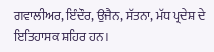ਗਵਾਲੀਅਰ, ਇੰਦੌਰ, ਉਜੈਨ, ਸੱਤਨਾ, ਮੱਧ ਪ੍ਰਦੇਸ਼ ਦੇ ਇਤਿਹਾਸਕ ਸ਼ਹਿਰ ਹਨ।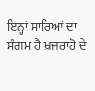ਇਨ੍ਹਾਂ ਸਾਰਿਆਂ ਦਾ ਸੰਗਮ ਹੈ ਖ਼ਜਰਾਹੋ ਦੇ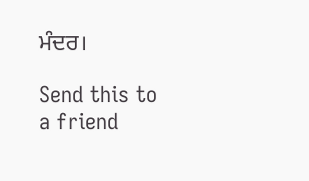ਮੰਦਰ।

Send this to a friend